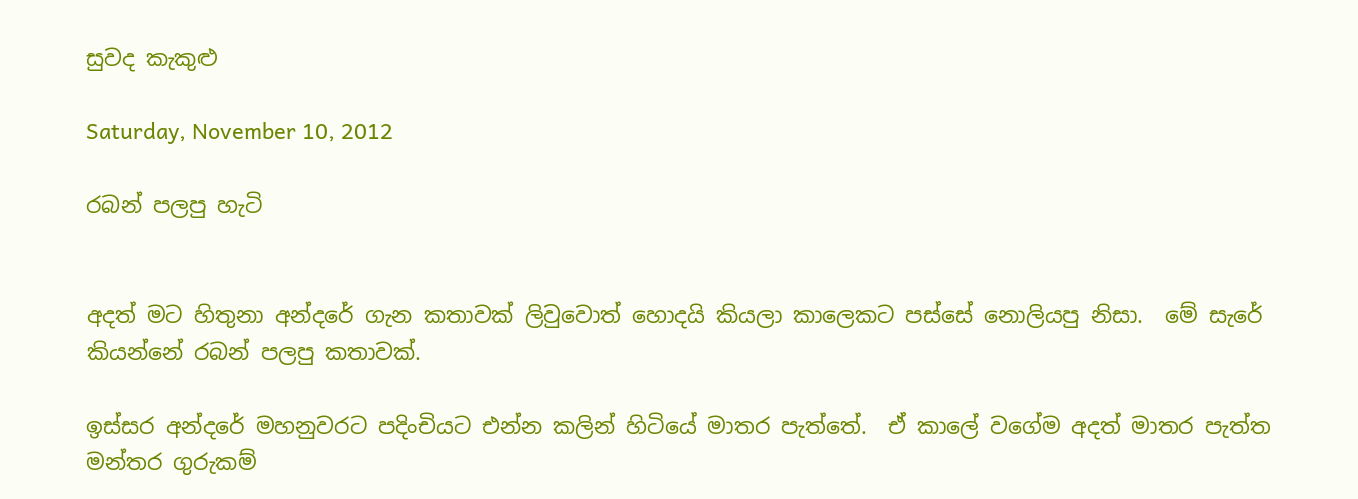සුවද කැකුළු

Saturday, November 10, 2012

රබන් පලපු හැටි


අදත් මට හිතුනා අන්දරේ ගැන කතාවක් ලිවුවොත් හොදයි කියලා කාලෙකට පස්සේ නොලියපු නිසා.  මේ සැරේ කියන්නේ රබන් පලපු කතාවක්.

ඉස්සර අන්දරේ මහනුවරට පදිංචියට එන්න කලින් හිටියේ මාතර පැත්තේ.  ඒ කාලේ වගේම අදත් මාතර පැත්ත මන්තර ගුරුකම්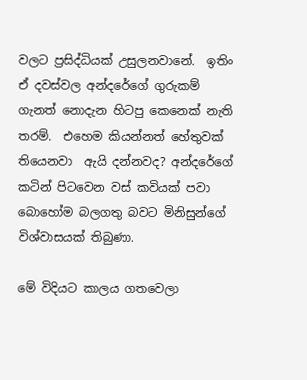වලට ප්‍රසිද්ධියක් උසුලනවානේ.  ඉතිං ඒ දවස්වල අන්දරේගේ ගුරුකම් ගැනත් නොදැන හිටපු කෙනෙක් නැති තරම්.  එහෙම කියන්නත් හේතුවක් තියෙනවා  ඇයි දන්නවද? අන්දරේගේ කටින් පිටවෙන වස් කවියක් පවා බොහෝම බලගතු බවට මිනිසුන්ගේ විශ්වාසයක් තිබුණා.

මේ විදියට කාලය ගතවෙලා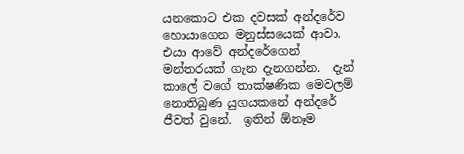යනකොට එක දවසක් අන්දරේව හොයාගෙන මනුස්සයෙක් ආවා.  එයා ආවේ අන්දරේගෙන් මන්තරයක් ගැන දැනගන්න.  දැන් කාලේ වගේ තාක්ෂණික මෙවලම් නොතිබුණ යුගයකනේ අන්දරේ ජීවත් වුනේ.  ඉතින් ඕනෑම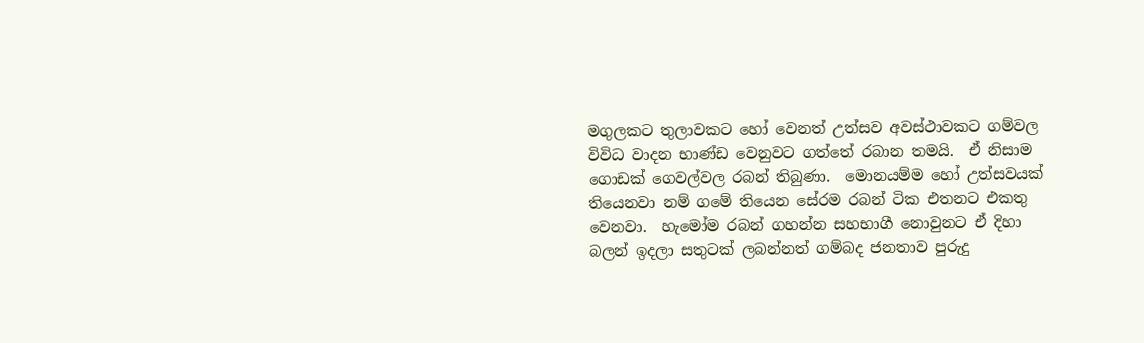මගුලකට තුලාවකට හෝ වෙනත් උත්සව අවස්ථාවකට ගම්වල විවිධ වාදන භාණ්ඩ වෙනුවට ගත්තේ රබාන තමයි.  ඒ නිසාම ගොඩක් ගෙවල්වල රබන් තිබුණා.  මොනයම්ම හෝ උත්සවයක් තියෙනවා නම් ගමේ තියෙන සේරම රබන් ටික එතනට එකතු වෙනවා.  හැමෝම රබන් ගහන්න සහභාගී නොවුනට ඒ දිහා බලන් ඉදලා සතුටක් ලබන්නත් ගම්බද ජනතාව පුරුදු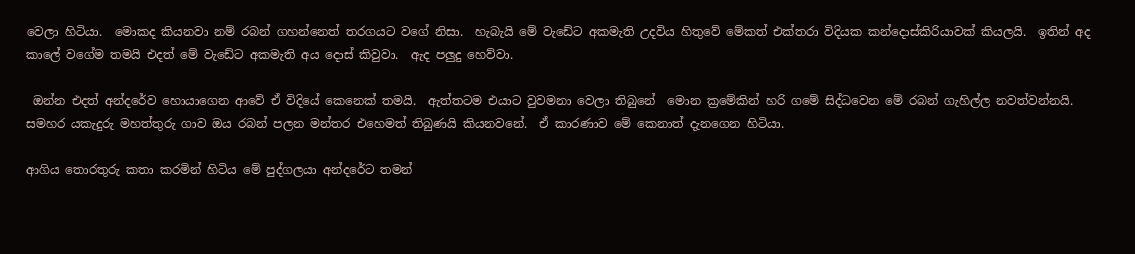වෙලා හිටියා.  මොකද කියනවා නම් රබන් ගහන්නෙත් තරගයට වගේ නිසා.  හැබැයි මේ වැඩේට අකමැති උදවිය හිතුවේ මේකත් එක්තරා විදියක කන්දොස්කිරියාවක් කියලයි.  ඉතින් අද කාලේ වගේම තමයි එදත් මේ වැඩේට අකමැති අය දොස් කිවුවා.  ඇද පලුදු හෙව්වා.

 ඔන්න එදත් අන්දරේව හොයාගෙන ආවේ ඒ විදියේ කෙනෙක් තමයි.  ඇත්තටම එයාට වුවමනා වෙලා තිබුනේ  මොන ක්‍රමේකින් හරි ගමේ සිද්ධවෙන මේ රබන් ගැහිල්ල නවත්වන්නයි.  සමහර යකැදුරු මහත්තුරු ගාව ඔය රබන් පලන මන්තර එහෙමත් තිබුණයි කියනවනේ.  ඒ කාරණාව මේ කෙනාත් දැනගෙන හිටියා.

ආගිය තොරතුරු කතා කරමින් හිටිය මේ පුද්ගලයා අන්දරේට තමන්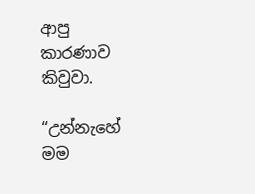ආපු කාරණාව කිවුවා.

“උන්නැහේ මම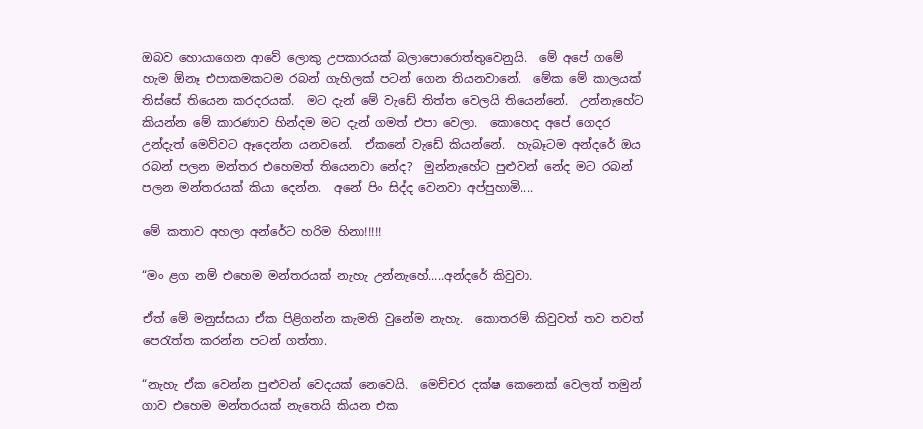ඔබව හොයාගෙන ආවේ ලොකු උපකාරයක් බලාපොරොත්තුවෙනුයි.  මේ අපේ ගමේ හැම ඕනෑ එපාකමකටම රබන් ගැහිලක් පටන් ගෙන තියනවානේ.  මේක මේ කාලයක් තිස්සේ තියෙන කරදරයක්.  මට දැන් මේ වැඩේ තිත්ත වෙලයි තියෙන්නේ.  උන්නැහේට කියන්න මේ කාරණාව හින්දම මට දැන් ගමත් එපා වෙලා.  කොහෙද අපේ ගෙදර උන්දැත් මෙව්වට ඈදෙන්න යනවනේ.  ඒකනේ වැඩේ කියන්නේ.  හැබෑටම අන්දරේ ඔය රබන් පලන මන්තර එහෙමත් තියෙනවා නේද?  මුන්නැහේට පුළුවන් නේද මට රබන් පලන මන්තරයක් කියා දෙන්න.  අනේ පිං සිද්ද වෙනවා අප්පුහාමි....

මේ කතාව අහලා අන්රේට හරිම හිනා!!!!!

“මං ළග නම් එහෙම මන්තරයක් නැහැ උන්නැහේ.....අන්දරේ කිවුවා.

ඒත් මේ මනුස්සයා ඒක පිළිගන්න කැමති වුනේම නැහැ.  කොතරම් කිවුවත් තව තවත් පෙරැත්ත කරන්න පටන් ගත්තා.

“නැහැ ඒක වෙන්න පුළුවන් වෙදයක් නෙවෙයි.  මෙච්චර දක්ෂ කෙනෙක් වෙලත් තමුන් ගාව එහෙම මන්තරයක් නැතෙයි කියන එක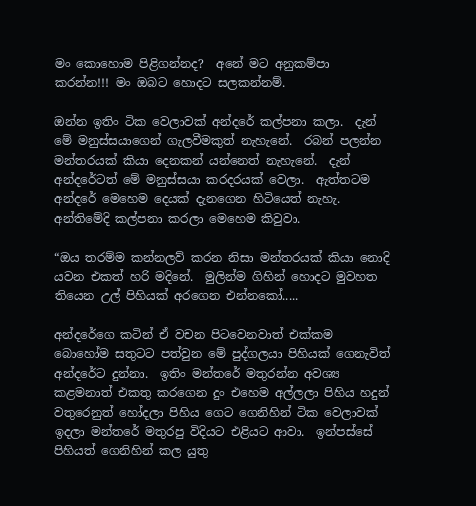මං කොහොම පිළිගන්නද?  අනේ මට අනුකම්පා කරන්න!!! මං ඔබට හොදට සලකන්නම්.

ඔන්න ඉතිං ටික වෙලාවක් අන්දරේ කල්පනා කලා.  දැන් මේ මනුස්සයාගෙන් ගැලවීමකුත් නැහැනේ.  රබන් පලන්න මන්තරයක් කියා දෙනකන් යන්නෙත් නැහැනේ.  දැන් අන්දරේටත් මේ මනුස්සයා කරදරයක් වෙලා.  ඇත්තටම අන්දරේ මෙහෙම දෙයක් දැනගෙන හිටියෙත් නැහැ.  අන්තිමේදි කල්පනා කරලා මෙහෙම කිවුවා.

“ඔය තරම්ම කන්නලව් කරන නිසා මන්තරයක් කියා නොදි යවන එකත් හරි මදිනේ.  මුලින්ම ගිහින් හොදට මුවහත තියෙන උල් පිහියක් අරගෙන එන්නකෝ.....

අන්දරේගෙ කටින් ඒ වචන පිටවෙනවාත් එක්කම බොහෝම සතුටට පත්වුන මේ පුද්ගලයා පිහියක් ගෙනැවිත් අන්දරේට දුන්නා.  ඉතිං මන්තරේ මතුරන්න අවශ්‍ය කළමනාත් එකතු කරගෙන දුං එහෙම අල්ලලා පිහිය හදුන් වතුරෙනුත් හෝදලා පිහිය ගෙට ගෙනිහින් ටික වෙලාවක් ඉදලා මන්තරේ මතුරපු විදියට එළියට ආවා.  ඉන්පස්සේ පිහියත් ගෙනිහින් කල යුතු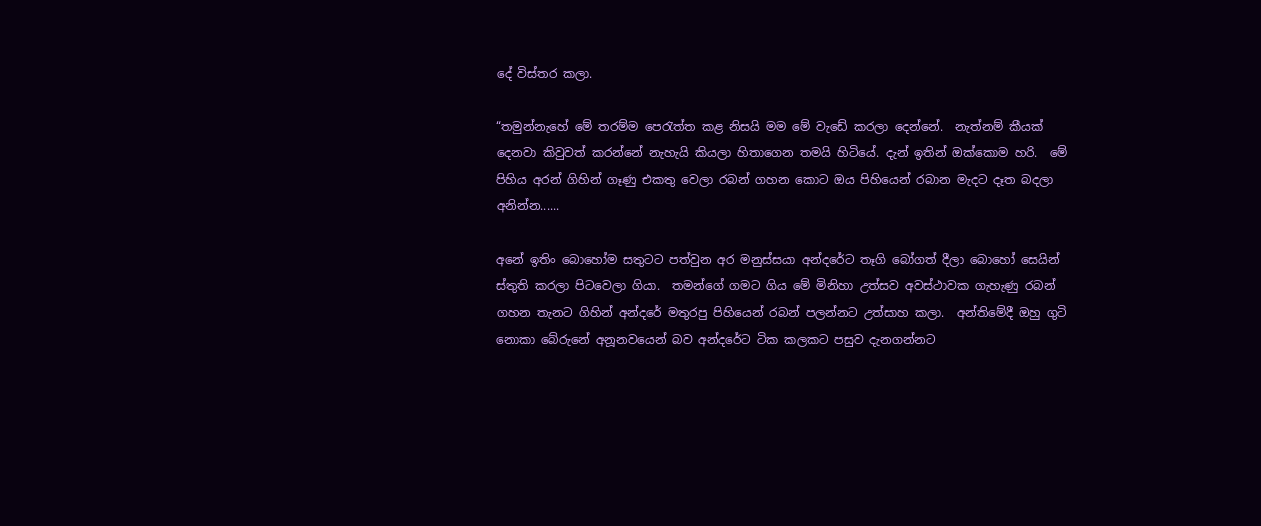දේ විස්තර කලා.

“තමුන්නැහේ මේ තරම්ම පෙරැත්ත කළ නිසයි මම මේ වැඩේ කරලා දෙන්නේ.  නැත්නම් කීයක් දෙනවා කිවුවත් කරන්නේ නැහැයි කියලා හිතාගෙන තමයි හිටියේ. දැන් ඉතින් ඔක්කොම හරි.  මේ පිහිය අරන් ගිහින් ගෑණු එකතු වෙලා රබන් ගහන කොට ඔය පිහියෙන් රබාන මැදට දෑත බදලා අනින්න......

අනේ ඉතිං බොහෝම සතුටට පත්වුන අර මනුස්සයා අන්දරේට තෑගි බෝගත් දීලා බොහෝ සෙයින් ස්තුති කරලා පිටවෙලා ගියා.  තමන්ගේ ගමට ගිය මේ මිනිහා උත්සව අවස්ථාවක ගැහැණු රබන් ගහන තැනට ගිහින් අන්දරේ මතුරපු පිහියෙන් රබන් පලන්නට උත්සාහ කලා.  අන්තිමේදී ඔහු ගුටි නොකා බේරුනේ අනූනවයෙන් බව අන්දරේට ටික කලකට පසුව දැනගන්නට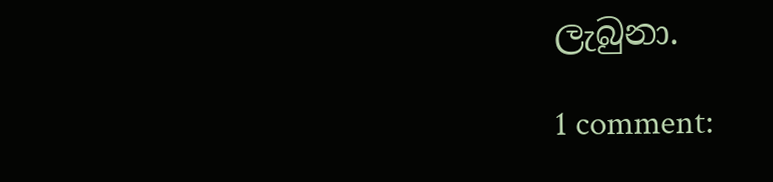ලැබුනා.

1 comment: